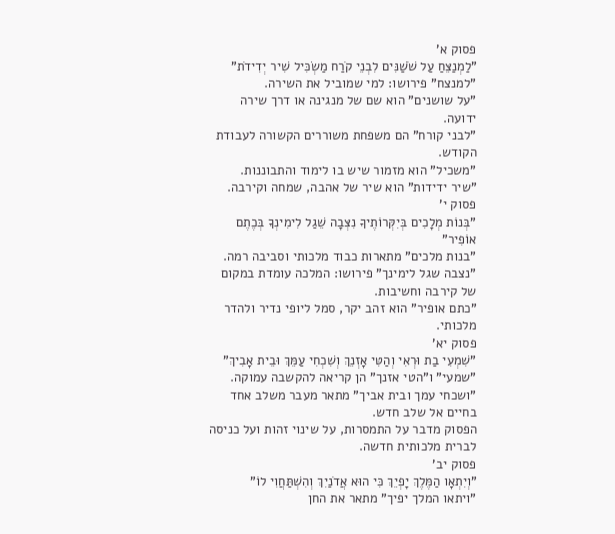פסוק א'
"לַמְנַצֵּחַ עַל שֹׁשַׁנִּים לִבְנֵי קֹרַח מַשְׂכִּיל שִׁיר יְדִידֹת"
"למנצח" פירושו: למי שמוביל את השירה.
"על שושנים" הוא שם של מנגינה או דרך שירה ידועה.
"לבני קורח" הם משפחת משוררים הקשורה לעבודת הקודש.
"משכיל" הוא מזמור שיש בו לימוד והתבוננות.
"שיר ידידות" הוא שיר של אהבה, שמחה וקירבה.
פסוק י'
"בְּנוֹת מְלָכִים בְּיִקְּרוֹתֶיךָ נִצְּבָה שֵׁגַל לִימִינְךָ בְּכֶתֶם אוֹפִיר"
"בנות מלכים" מתארות כבוד מלכותי וסביבה רמה.
"נצבה שגל לימינך" פירושו: המלכה עומדת במקום של קירבה וחשיבות.
"כתם אופיר" הוא זהב יקר, סמל ליופי נדיר ולהדר מלכותי.
פסוק יא'
"שִׁמְעִי בַת וּרְאִי וְהַטִּי אָזְנֵךְ וְשִׁכְחִי עַמֵּךְ וּבֵית אָבִיךְ"
"שמעי" ו"הטי אזנך" הן קריאה להקשבה עמוקה.
"ושכחי עמך ובית אביך" מתאר מעבר משלב אחד בחיים אל שלב חדש.
הפסוק מדבר על התמסרות, על שינוי זהות ועל כניסה לברית מלכותית חדשה.
פסוק יב'
"וְיִתְאָו הַמֶּלֶךְ יָפְיֵךְ כִּי הוּא אֲדֹנַיִךְ וְהִשְׁתַּחֲוִי לוֹ"
"ויתאו המלך יפיך" מתאר את החן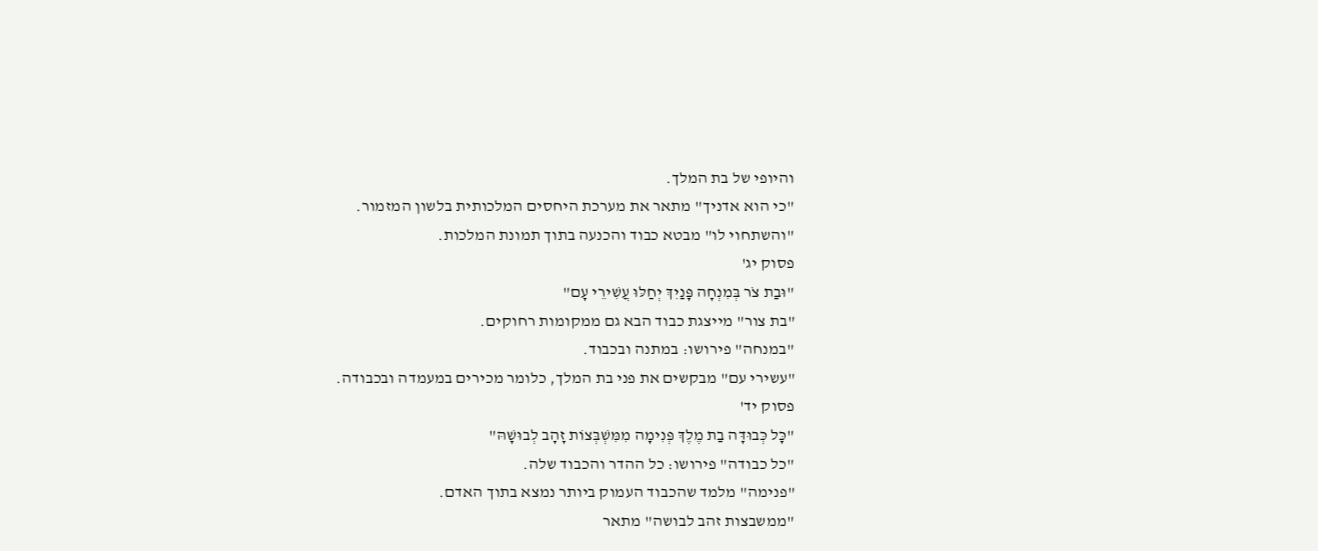והיופי של בת המלך.
"כי הוא אדניך" מתאר את מערכת היחסים המלכותית בלשון המזמור.
"והשתחוי לו" מבטא כבוד והכנעה בתוך תמונת המלכות.
פסוק יג'
"וּבַת צֹר בְּמִנְחָה פָּנַיִךְ יְחַלּוּ עֲשִׁירֵי עָם"
"בת צור" מייצגת כבוד הבא גם ממקומות רחוקים.
"במנחה" פירושו: במתנה ובכבוד.
"עשירי עם" מבקשים את פני בת המלך, כלומר מכירים במעמדה ובכבודה.
פסוק יד'
"כָּל כְּבוּדָּה בַת מֶלֶךְ פְּנִימָה מִמִּשְׁבְּצוֹת זָהָב לְבוּשָׁהּ"
"כל כבודה" פירושו: כל ההדר והכבוד שלה.
"פנימה" מלמד שהכבוד העמוק ביותר נמצא בתוך האדם.
"ממשבצות זהב לבושה" מתאר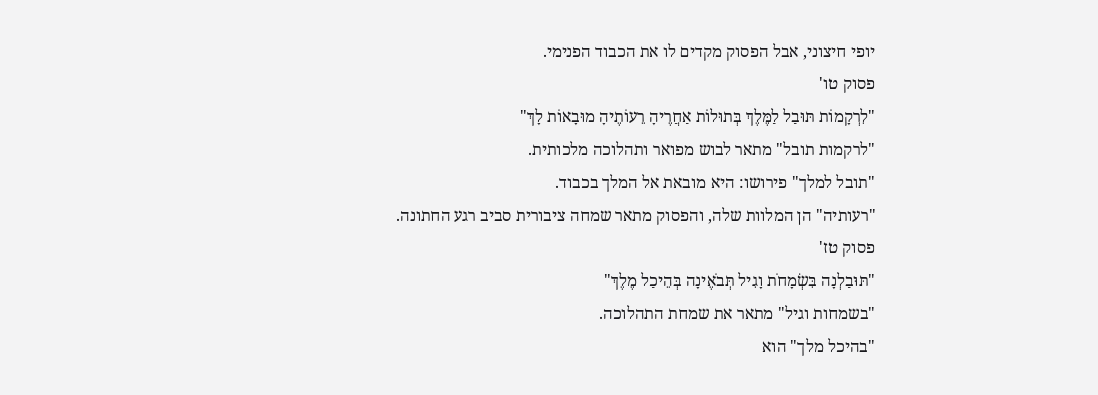יופי חיצוני, אבל הפסוק מקדים לו את הכבוד הפנימי.
פסוק טו'
"לִרְקָמוֹת תּוּבַל לַמֶּלֶךְ בְּתוּלוֹת אַחֲרֶיהָ רֵעוֹתֶיהָ מוּבָאוֹת לָךְ"
"לרקמות תובל" מתאר לבוש מפואר ותהלוכה מלכותית.
"תובל למלך" פירושו: היא מובאת אל המלך בכבוד.
"רעותיה" הן המלוות שלה, והפסוק מתאר שמחה ציבורית סביב רגע החתונה.
פסוק טז'
"תּוּבַלְנָה בִּשְׂמָחֹת וָגִיל תְּבֹאֶינָה בְּהֵיכַל מֶלֶךְ"
"בשמחות וגיל" מתאר את שמחת התהלוכה.
"בהיכל מלך" הוא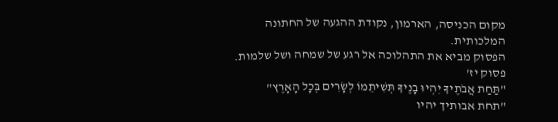מקום הכניסה, הארמון, נקודת ההגעה של החתונה המלכותית.
הפסוק מביא את התהלוכה אל רגע של שמחה ושל שלמות.
פסוק יז'
"תַּחַת אֲבֹתֶיךָ יִהְיוּ בָנֶיךָ תְּשִׁיתֵמוֹ לְשָׂרִים בְּכָל הָאָרֶץ"
"תחת אבותיך יהיו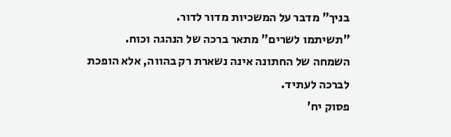בניך" מדבר על המשכיות מדור לדור.
"תשיתמו לשרים" מתאר ברכה של הנהגה וכוח.
השמחה של החתונה אינה נשארת רק בהווה, אלא הופכת לברכה לעתיד.
פסוק יח'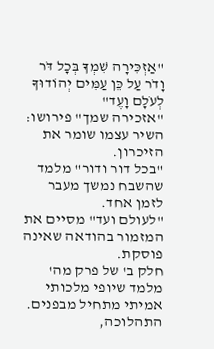"אַזְכִּירָה שִׁמְךָ בְּכָל דֹּר וָדֹר עַל כֵּן עַמִּים יְהוֹדוּךָ לְעֹלָם וָעֶד"
"אזכירה שמך" פירושו: השיר עצמו שומר את הזיכרון.
"בכל דור ודור" מלמד שהשבח נמשך מעבר לזמן אחד.
"לעולם ועד" מסיים את המזמור בהודאה שאינה פוסקת.
חלק ב' של פרק מה' מלמד שיופי מלכותי אמיתי מתחיל מבפנים. התהלוכה,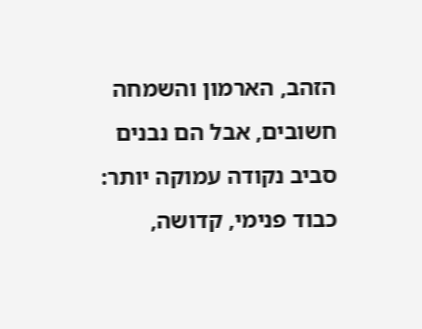הזהב, הארמון והשמחה חשובים, אבל הם נבנים סביב נקודה עמוקה יותר: כבוד פנימי, קדושה,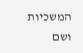המשכיות ושם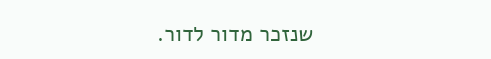שנזכר מדור לדור.